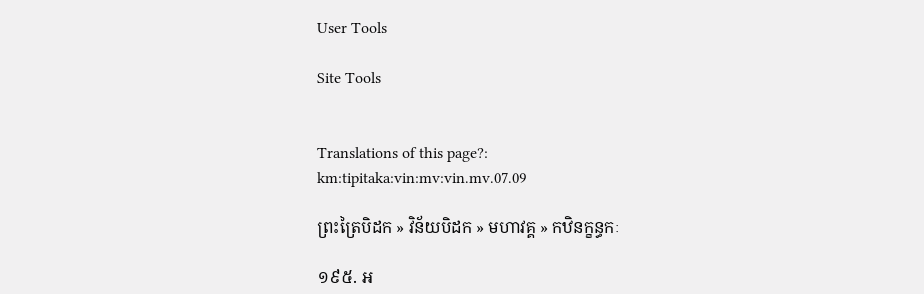User Tools

Site Tools


Translations of this page?:
km:tipitaka:vin:mv:vin.mv.07.09

ព្រះត្រៃបិដក » វិន័យបិដក » មហាវគ្គ » កឋិនក្ខន្ធកៈ

១៩៥. អ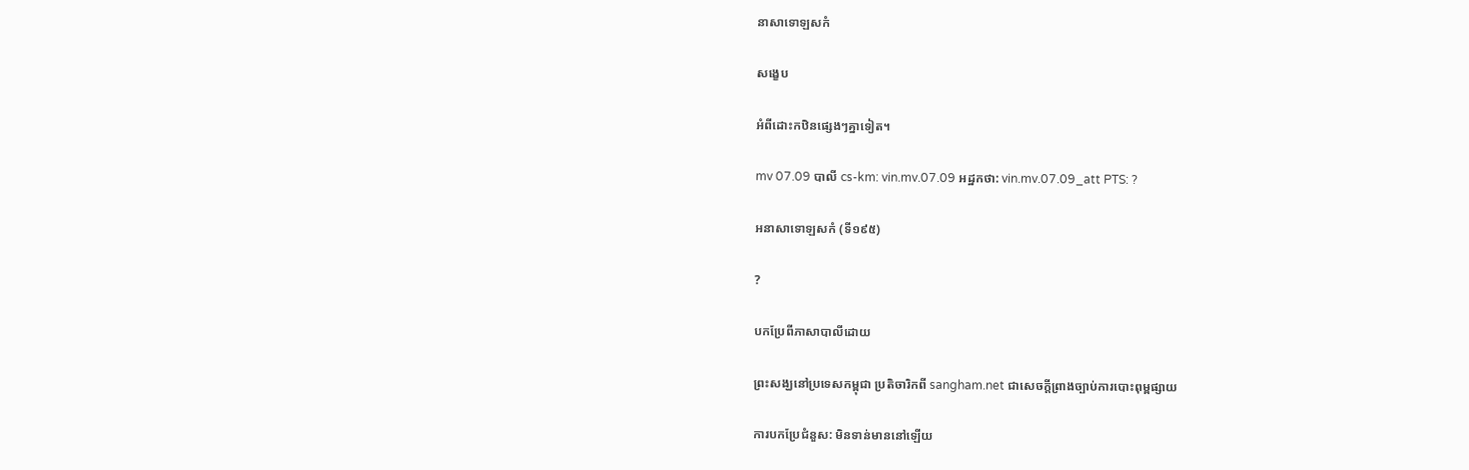នាសាទោឡសកំ

សង្ខេប

អំពីដោះកឋិនផ្សេងៗគ្នាទៀត។

mv 07.09 បាលី cs-km: vin.mv.07.09 អដ្ឋកថា: vin.mv.07.09_att PTS: ?

អនាសាទោឡសកំ (ទី១៩៥)

?

បកប្រែពីភាសាបាលីដោយ

ព្រះសង្ឃនៅប្រទេសកម្ពុជា ប្រតិចារិកពី sangham.net ជាសេចក្តីព្រាងច្បាប់ការបោះពុម្ពផ្សាយ

ការបកប្រែជំនួស: មិនទាន់មាននៅឡើយ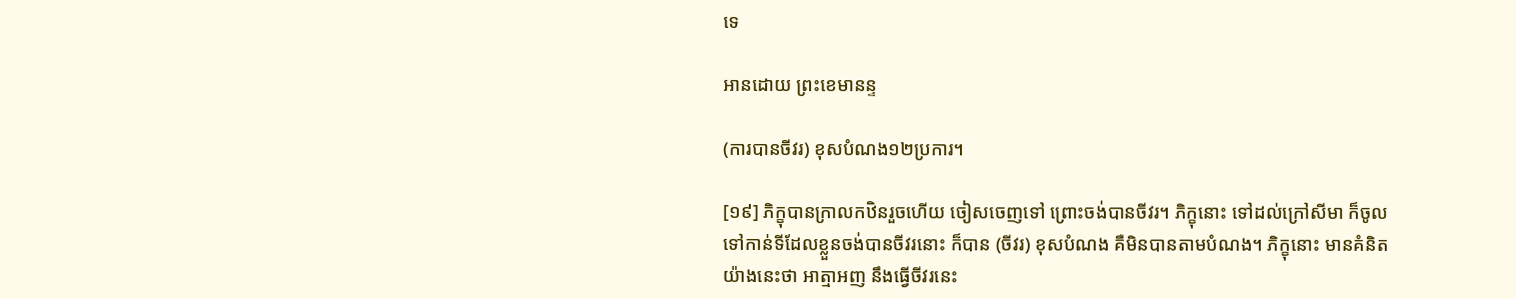ទេ

អានដោយ ព្រះខេមានន្ទ

(ការបានចីវរ) ខុសបំណង១២ប្រការ។

[១៩] ភិក្ខុបានក្រាលកឋិនរួចហើយ ចៀសចេញទៅ ព្រោះចង់បានចីវរ។ ភិក្ខុនោះ ទៅដល់ក្រៅសីមា ក៏ចូលទៅកាន់ទីដែលខ្លួនចង់បានចីវរនោះ ក៏បាន (ចីវរ) ខុសបំណង គឺមិនបានតាមបំណង។ ភិក្ខុនោះ មានគំនិតយ៉ាងនេះថា អាត្មាអញ នឹងធ្វើចីវរនេះ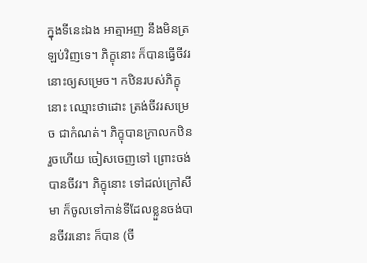ក្នុងទីនេះឯង អាត្មាអញ នឹងមិនត្រឡប់វិញទេ។ ភិក្ខុនោះ ក៏បានធ្វើចីវរនោះឲ្យសម្រេច។ កឋិនរបស់ភិក្ខុនោះ ឈ្មោះថាដោះ ត្រង់ចីវរសម្រេច ជាកំណត់។ ភិក្ខុបានក្រាលកឋិនរួចហើយ ចៀសចេញទៅ ព្រោះចង់បានចីវរ។ ភិក្ខុនោះ ទៅដល់ក្រៅសីមា ក៏ចូលទៅកាន់ទីដែលខ្លួនចង់បានចីវរនោះ ក៏បាន (ចី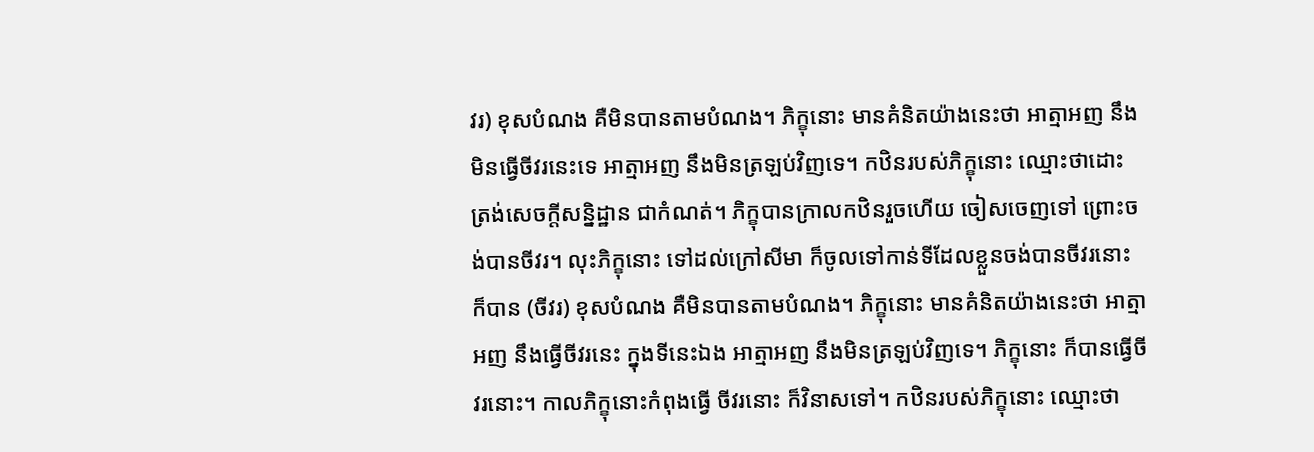វរ) ខុសបំណង គឺមិនបានតាមបំណង។ ភិក្ខុនោះ មានគំនិតយ៉ាងនេះថា អាត្មាអញ នឹងមិនធ្វើចីវរនេះទេ អាត្មាអញ នឹងមិនត្រឡប់វិញទេ។ កឋិនរបស់ភិក្ខុនោះ ឈ្មោះថាដោះ ត្រង់សេចក្តីសន្និដ្ឋាន ជាកំណត់។ ភិក្ខុបានក្រាលកឋិនរួចហើយ ចៀសចេញទៅ ព្រោះចង់បានចីវរ។ លុះភិក្ខុនោះ ទៅដល់ក្រៅសីមា ក៏ចូលទៅកាន់ទីដែលខ្លួនចង់បានចីវរនោះ ក៏បាន (ចីវរ) ខុសបំណង គឺមិនបានតាមបំណង។ ភិក្ខុនោះ មានគំនិតយ៉ាងនេះថា អាត្មាអញ នឹងធ្វើចីវរនេះ ក្នុងទីនេះឯង អាត្មាអញ នឹងមិនត្រឡប់វិញទេ។ ភិក្ខុនោះ ក៏បានធ្វើចីវរនោះ។ កាលភិក្ខុនោះកំពុងធ្វើ ចីវរនោះ ក៏វិនាសទៅ។ កឋិនរបស់ភិក្ខុនោះ ឈ្មោះថា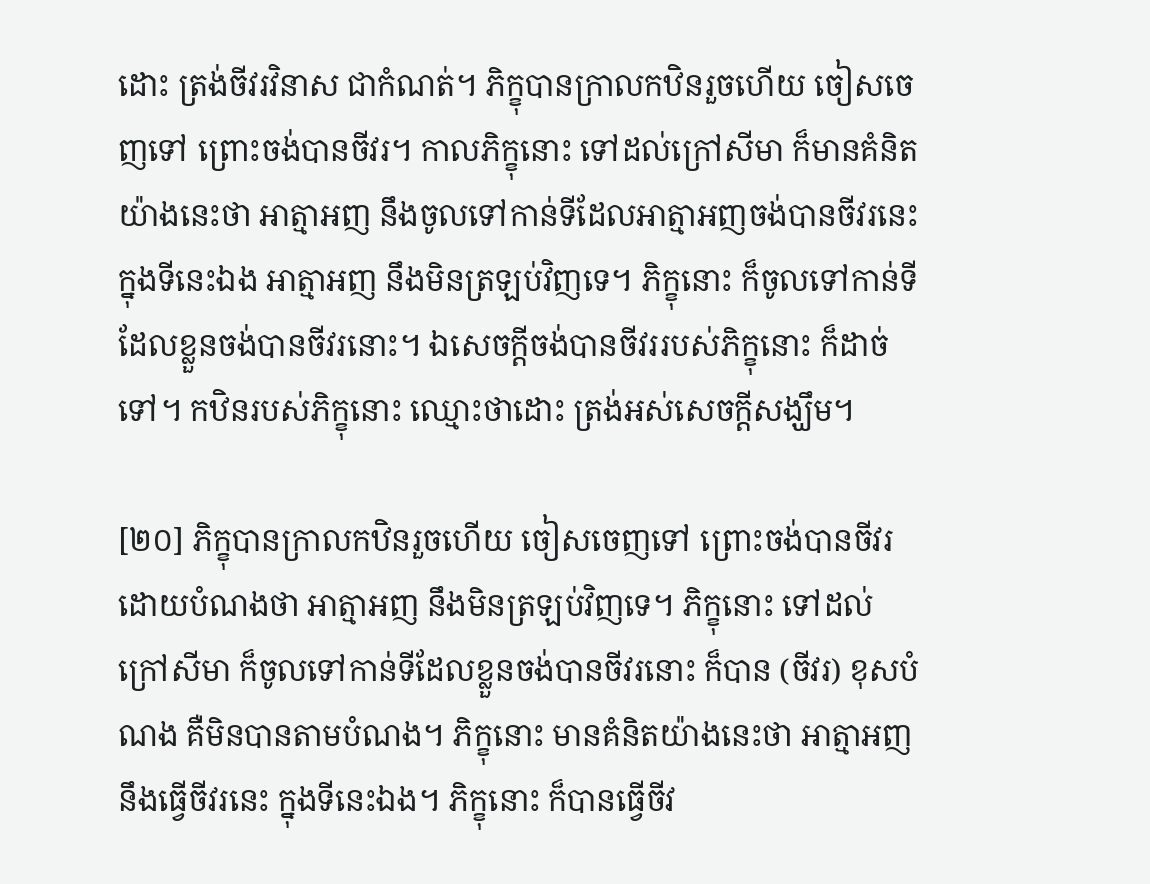ដោះ ត្រង់ចីវរវិនាស ជាកំណត់។ ភិក្ខុបានក្រាលកឋិនរួចហើយ ចៀសចេញទៅ ព្រោះចង់បានចីវរ។ កាលភិក្ខុនោះ ទៅដល់ក្រៅសីមា ក៏មានគំនិតយ៉ាងនេះថា អាត្មាអញ នឹងចូលទៅកាន់ទីដែលអាត្មាអញចង់បានចីវរនេះ ក្នុងទីនេះឯង អាត្មាអញ នឹងមិនត្រឡប់វិញទេ។ ភិក្ខុនោះ ក៏ចូលទៅកាន់ទីដែលខ្លួនចង់បានចីវរនោះ។ ឯសេចក្តីចង់បានចីវររបស់ភិក្ខុនោះ ក៏ដាច់ទៅ។ កឋិនរបស់ភិក្ខុនោះ ឈ្មោះថាដោះ ត្រង់អស់សេចក្តីសង្ឃឹម។

[២០] ភិក្ខុបានក្រាលកឋិនរួចហើយ ចៀសចេញទៅ ព្រោះចង់បានចីវរ ដោយបំណងថា អាត្មាអញ នឹងមិនត្រឡប់វិញទេ។ ភិក្ខុនោះ ទៅដល់ក្រៅសីមា ក៏ចូលទៅកាន់ទីដែលខ្លួនចង់បានចីវរនោះ ក៏បាន (ចីវរ) ខុសបំណង គឺមិនបានតាមបំណង។ ភិក្ខុនោះ មានគំនិតយ៉ាងនេះថា អាត្មាអញ នឹងធ្វើចីវរនេះ ក្នុងទីនេះឯង។ ភិក្ខុនោះ ក៏បានធ្វើចីវ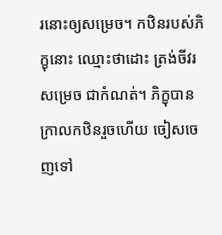រនោះឲ្យសម្រេច។ កឋិនរបស់ភិក្ខុនោះ ឈ្មោះថាដោះ ត្រង់ចីវរសម្រេច ជាកំណត់។ ភិក្ខុបានក្រាលកឋិនរួចហើយ ចៀសចេញទៅ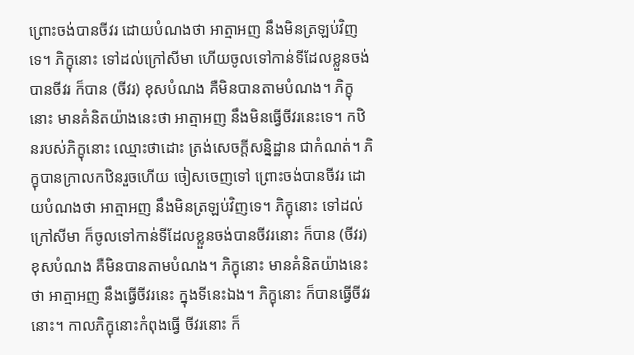ព្រោះចង់បានចីវរ ដោយបំណងថា អាត្មាអញ នឹងមិនត្រឡប់វិញទេ។ ភិក្ខុនោះ ទៅដល់ក្រៅសីមា ហើយចូលទៅកាន់ទីដែលខ្លួនចង់បានចីវរ ក៏បាន (ចីវរ) ខុសបំណង គឺមិនបានតាមបំណង។ ភិក្ខុនោះ មានគំនិតយ៉ាងនេះថា អាត្មាអញ នឹងមិនធ្វើចីវរនេះទេ។ កឋិនរបស់ភិក្ខុនោះ ឈ្មោះថាដោះ ត្រង់សេចក្តីសន្និដ្ឋាន ជាកំណត់។ ភិក្ខុបានក្រាលកឋិនរួចហើយ ចៀសចេញទៅ ព្រោះចង់បានចីវរ ដោយបំណងថា អាត្មាអញ នឹងមិនត្រឡប់វិញទេ។ ភិក្ខុនោះ ទៅដល់ក្រៅសីមា ក៏ចូលទៅកាន់ទីដែលខ្លួនចង់បានចីវរនោះ ក៏បាន (ចីវរ) ខុសបំណង គឺមិនបានតាមបំណង។ ភិក្ខុនោះ មានគំនិតយ៉ាងនេះថា អាត្មាអញ នឹងធ្វើចីវរនេះ ក្នុងទីនេះឯង។ ភិក្ខុនោះ ក៏បានធ្វើចីវរនោះ។ កាលភិក្ខុនោះកំពុងធ្វើ ចីវរនោះ ក៏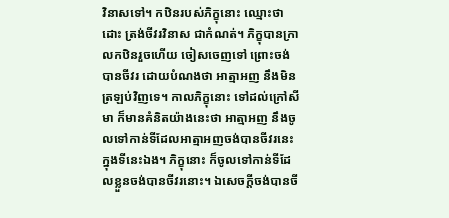វិនាសទៅ។ កឋិនរបស់ភិក្ខុនោះ ឈ្មោះថាដោះ ត្រង់ចីវរវិនាស ជាកំណត់។ ភិក្ខុបានក្រាលកឋិនរួចហើយ ចៀសចេញទៅ ព្រោះចង់បានចីវរ ដោយបំណងថា អាត្មាអញ នឹងមិនត្រឡប់វិញទេ។ កាលភិក្ខុនោះ ទៅដល់ក្រៅសីមា ក៏មានគំនិតយ៉ាងនេះថា អាត្មាអញ នឹងចូលទៅកាន់ទីដែលអាត្មាអញចង់បានចីវរនេះ ក្នុងទីនេះឯង។ ភិក្ខុនោះ ក៏ចូលទៅកាន់ទីដែលខ្លួនចង់បានចីវរនោះ។ ឯសេចក្តីចង់បានចី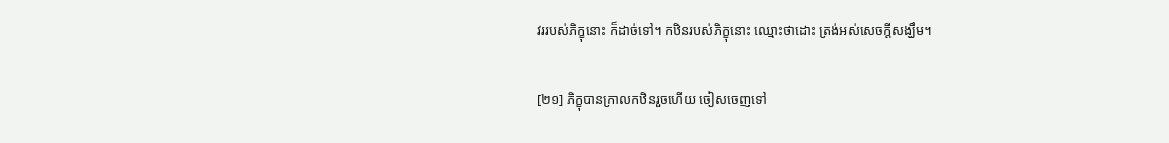វររបស់ភិក្ខុនោះ ក៏ដាច់ទៅ។ កឋិនរបស់ភិក្ខុនោះ ឈ្មោះថាដោះ ត្រង់អស់សេចក្តីសង្ឃឹម។

[២១] ភិក្ខុបានក្រាលកឋិនរួចហើយ ចៀសចេញទៅ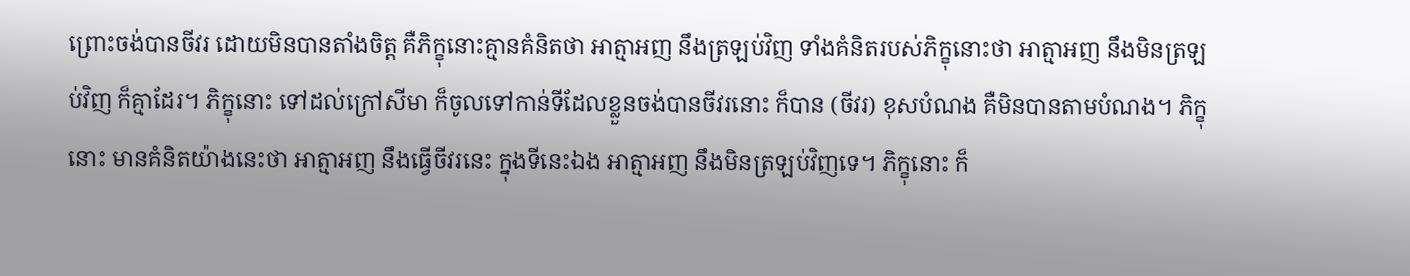ព្រោះចង់បានចីវរ ដោយមិនបានតាំងចិត្ត គឺភិក្ខុនោះគ្មានគំនិតថា អាត្មាអញ នឹងត្រឡប់វិញ ទាំងគំនិតរបស់ភិក្ខុនោះថា អាត្មាអញ នឹងមិនត្រឡប់វិញ ក៏គ្មាដែរ។ ភិក្ខុនោះ ទៅដល់ក្រៅសីមា ក៏ចូលទៅកាន់ទីដែលខ្លួនចង់បានចីវរនោះ ក៏បាន (ចីវរ) ខុសបំណង គឺមិនបានតាមបំណង។ ភិក្ខុនោះ មានគំនិតយ៉ាងនេះថា អាត្មាអញ នឹងធ្វើចីវរនេះ ក្នុងទីនេះឯង អាត្មាអញ នឹងមិនត្រឡប់វិញទេ។ ភិក្ខុនោះ ក៏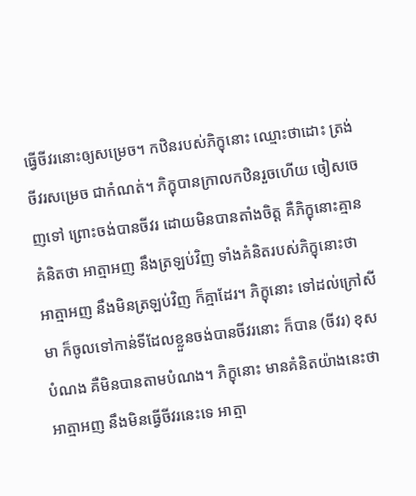ធ្វើចីវរនោះឲ្យសម្រេច។ កឋិនរបស់ភិក្ខុនោះ ឈ្មោះថាដោះ ត្រង់ចីវរសម្រេច ជាកំណត់។ ភិក្ខុបានក្រាលកឋិនរួចហើយ ចៀសចេញទៅ ព្រោះចង់បានចីវរ ដោយមិនបានតាំងចិត្ត គឺភិក្ខុនោះគ្មានគំនិតថា អាត្មាអញ នឹងត្រឡប់វិញ ទាំងគំនិតរបស់ភិក្ខុនោះថា អាត្មាអញ នឹងមិនត្រឡប់វិញ ក៏គ្មាដែរ។ ភិក្ខុនោះ ទៅដល់ក្រៅសីមា ក៏ចូលទៅកាន់ទីដែលខ្លួនចង់បានចីវរនោះ ក៏បាន (ចីវរ) ខុសបំណង គឺមិនបានតាមបំណង។ ភិក្ខុនោះ មានគំនិតយ៉ាងនេះថា អាត្មាអញ នឹងមិនធ្វើចីវរនេះទេ អាត្មា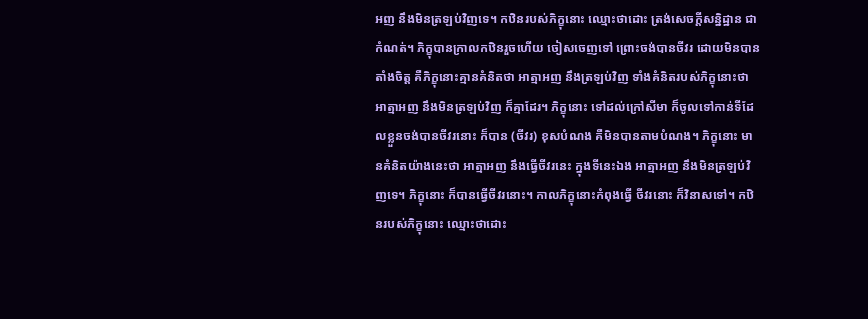អញ នឹងមិនត្រឡប់វិញទេ។ កឋិនរបស់ភិក្ខុនោះ ឈ្មោះថាដោះ ត្រង់សេចក្តីសន្និដ្ឋាន ជាកំណត់។ ភិក្ខុបានក្រាលកឋិនរួចហើយ ចៀសចេញទៅ ព្រោះចង់បានចីវរ ដោយមិនបានតាំងចិត្ត គឺភិក្ខុនោះគ្មានគំនិតថា អាត្មាអញ នឹងត្រឡប់វិញ ទាំងគំនិតរបស់ភិក្ខុនោះថា អាត្មាអញ នឹងមិនត្រឡប់វិញ ក៏គ្មាដែរ។ ភិក្ខុនោះ ទៅដល់ក្រៅសីមា ក៏ចូលទៅកាន់ទីដែលខ្លួនចង់បានចីវរនោះ ក៏បាន (ចីវរ) ខុសបំណង គឺមិនបានតាមបំណង។ ភិក្ខុនោះ មានគំនិតយ៉ាងនេះថា អាត្មាអញ នឹងធ្វើចីវរនេះ ក្នុងទីនេះឯង អាត្មាអញ នឹងមិនត្រឡប់វិញទេ។ ភិក្ខុនោះ ក៏បានធ្វើចីវរនោះ។ កាលភិក្ខុនោះកំពុងធ្វើ ចីវរនោះ ក៏វិនាសទៅ។ កឋិនរបស់ភិក្ខុនោះ ឈ្មោះថាដោះ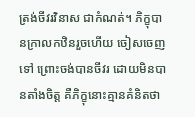ត្រង់ចីវរវិនាស ជាកំណត់។ ភិក្ខុបានក្រាលកឋិនរួចហើយ ចៀសចេញទៅ ព្រោះចង់បានចីវរ ដោយមិនបានតាំងចិត្ត គឺភិក្ខុនោះគ្មានគំនិតថា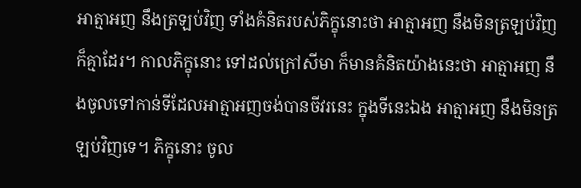អាត្មាអញ នឹងត្រឡប់វិញ ទាំងគំនិតរបស់ភិក្ខុនោះថា អាត្មាអញ នឹងមិនត្រឡប់វិញ ក៏គ្មាដែរ។ កាលភិក្ខុនោះ ទៅដល់ក្រៅសីមា ក៏មានគំនិតយ៉ាងនេះថា អាត្មាអញ នឹងចូលទៅកាន់ទីដែលអាត្មាអញចង់បានចីវរនេះ ក្នុងទីនេះឯង អាត្មាអញ នឹងមិនត្រឡប់វិញទេ។ ភិក្ខុនោះ ចូល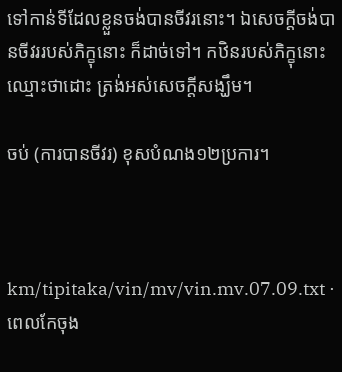ទៅកាន់ទីដែលខ្លួនចង់បានចីវរនោះ។ ឯសេចក្តីចង់បានចីវររបស់ភិក្ខុនោះ ក៏ដាច់ទៅ។ កឋិនរបស់ភិក្ខុនោះ ឈ្មោះថាដោះ ត្រង់អស់សេចក្តីសង្ឃឹម។

ចប់ (ការបានចីវរ) ខុសបំណង១២ប្រការ។



km/tipitaka/vin/mv/vin.mv.07.09.txt · ពេលកែចុង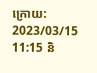ក្រោយ: 2023/03/15 11:15 និ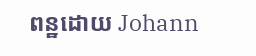ពន្ឋដោយ Johann